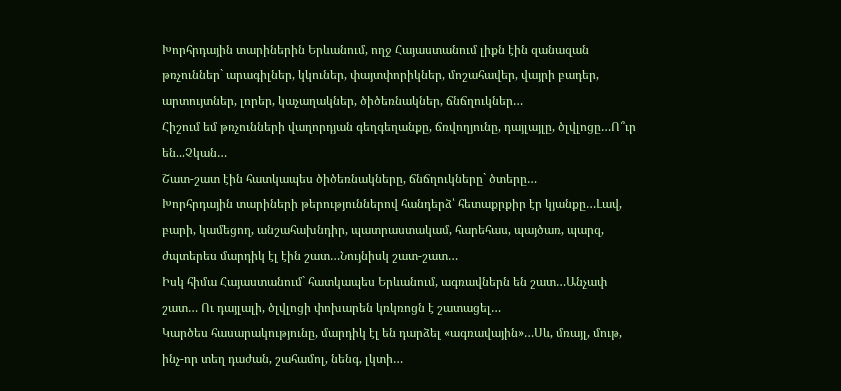Խորհրդային տարիներին Երևանում, ողջ Հայաստանում լիքն էին զանազան թռչուններ` արագիլներ, կկուներ, փայտփորիկներ, մոշահավեր, վայրի բադեր, արտույտներ, լորեր, կաչաղակներ, ծիծեռնակներ, ճնճղուկներ…
Հիշում եմ թռչունների վաղորդյան գեղգեղանքը, ճռվողյունը, դայլայլը, ծլվլոցը…Ո՞ւր են...Չկան…
Շատ-շատ էին հատկապես ծիծեռնակները, ճնճղուկները` ծտերը…
Խորհրդային տարիների թերություններով հանդերձ՝ հետաքրքիր էր կյանքը…Լավ, բարի, կամեցող, անշահախնդիր, պատրաստակամ, հարեհաս, պայծառ, պարզ, ժպտերես մարդիկ էլ էին շատ…Նույնիսկ շատ-շատ…
Իսկ հիմա Հայաստանում` հատկապես Երևանում, ագռավներն են շատ…Անչափ շատ… Ու դայլալի, ծլվլոցի փոխարեն կռկռոցն է շատացել…
Կարծես հասարակությունը, մարդիկ էլ են դարձել «ագռավային»…Սև, մռայլ, մութ, ինչ-որ տեղ դաժան, շահամոլ, նենգ, լկտի…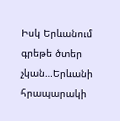Իսկ Երևանում գրեթե ծտեր չկան…Երևանի հրապարակի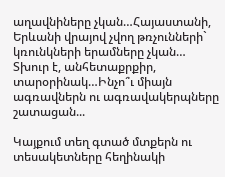աղավնիները չկան…Հայաստանի, Երևանի վրայով չվող թռչունների` կռունկների երամները չկան…
Տխուր է, անհետաքրքիր, տարօրինակ…Ինչո՞ւ միայն ագռավներն ու ագռավակերպները շատացան...

Կայքում տեղ գտած մտքերն ու տեսակետները հեղինակի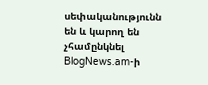սեփականությունն են և կարող են չհամընկնել BlogNews.am-ի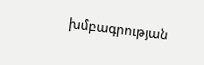խմբագրության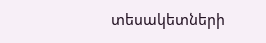տեսակետների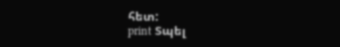հետ:
print Տպել